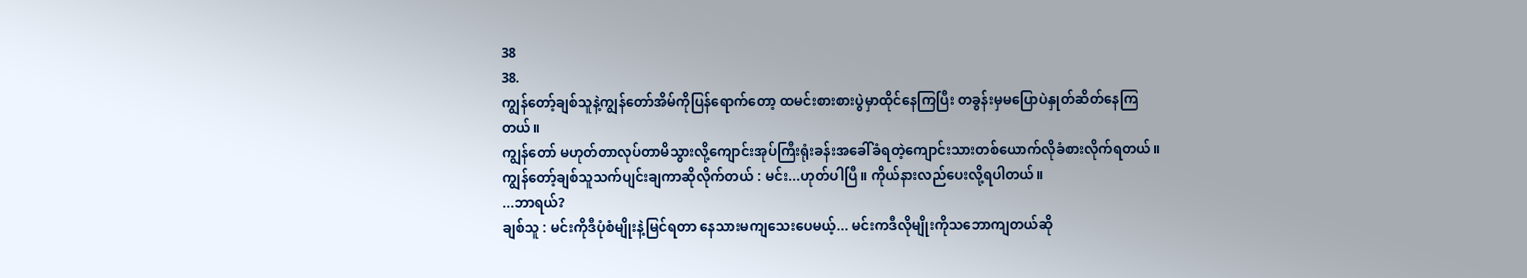38
38.
ကျွန်တော့်ချစ်သူနဲ့ကျွန်တော်အိမ်ကိုပြန်ရောက်တော့ ထမင်းစားစားပွဲမှာထိုင်နေကြပြီး တခွန်းမှမပြောပဲနှုတ်ဆိတ်နေကြတယ်။
ကျွန်တော် မဟုတ်တာလုပ်တာမိသွားလို့ကျောင်းအုပ်ကြီးရုံးခန်းအခေါ်ခံရတဲ့ကျောင်းသားတစ်ယောက်လိုခံစားလိုက်ရတယ်။
ကျွန်တော့်ချစ်သူသက်ပျင်းချကာဆိုလိုက်တယ် : မင်း...ဟုတ်ပါပြီ။ ကိုယ်နားလည်ပေးလို့ရပါတယ်။
...ဘာရယ်?
ချစ်သူ : မင်းကိုဒီပုံစံမျိုးနဲ့မြင်ရတာ နေသားမကျသေးပေမယ့်... မင်းကဒီလိုမျိုးကိုသဘောကျတယ်ဆို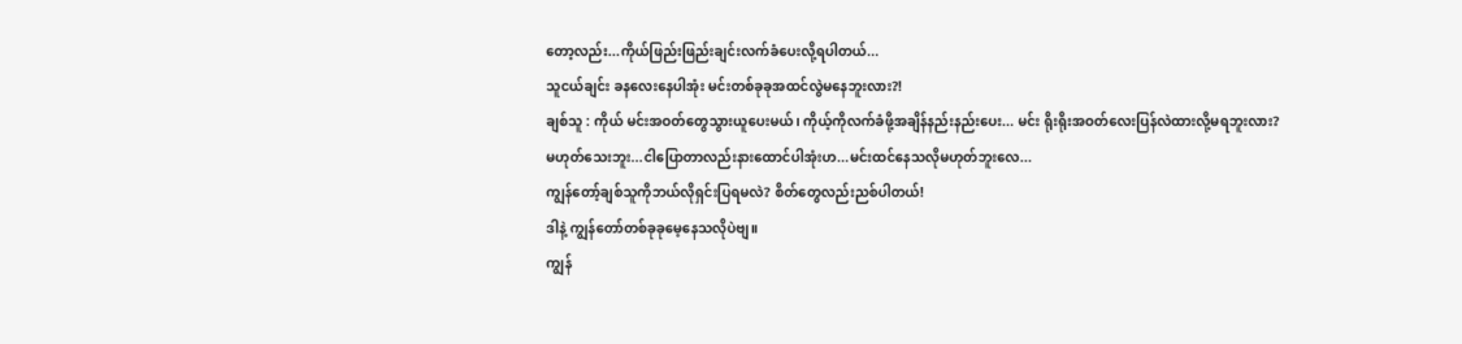တော့လည်း...ကိုယ်ဖြည်းဖြည်းချင်းလက်ခံပေးလို့ရပါတယ်...
သူငယ်ချင်း ခနလေးနေပါအုံး မင်းတစ်ခုခုအထင်လွဲမနေဘူးလား?!
ချစ်သူ : ကိုယ် မင်းအဝတ်တွေသွားယူပေးမယ်၊ ကိုယ့်ကိုလက်ခံဖို့အချိန်နည်းနည်းပေး... မင်း ရိုးရိုးအဝတ်လေးပြန်လဲထားလို့မရဘူးလား?
မဟုတ်သေးဘူး...ငါပြောတာလည်းနားထောင်ပါအုံးဟ...မင်းထင်နေသလိုမဟုတ်ဘူးလေ...
ကျွန်တော့်ချစ်သူကိုဘယ်လိုရှင်းပြရမလဲ? စိတ်တွေလည်းညစ်ပါတယ်!
ဒါနဲ့ ကျွန်တော်တစ်ခုခုမေ့နေသလိုပဲဗျ။
ကျွန်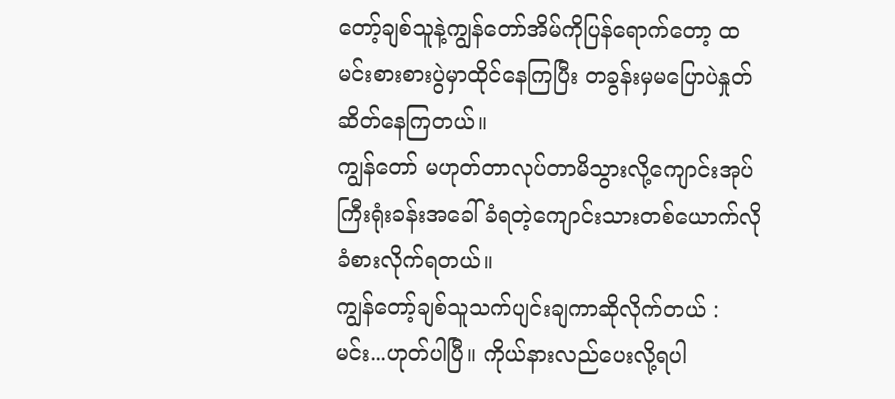တော့်ချစ်သူနဲ့ကျွန်တော်အိမ်ကိုပြန်ရောက်တော့ ထမင်းစားစားပွဲမှာထိုင်နေကြပြီး တခွန်းမှမပြောပဲနှုတ်ဆိတ်နေကြတယ်။
ကျွန်တော် မဟုတ်တာလုပ်တာမိသွားလို့ကျောင်းအုပ်ကြီးရုံးခန်းအခေါ်ခံရတဲ့ကျောင်းသားတစ်ယောက်လိုခံစားလိုက်ရတယ်။
ကျွန်တော့်ချစ်သူသက်ပျင်းချကာဆိုလိုက်တယ် : မင်း...ဟုတ်ပါပြီ။ ကိုယ်နားလည်ပေးလို့ရပါ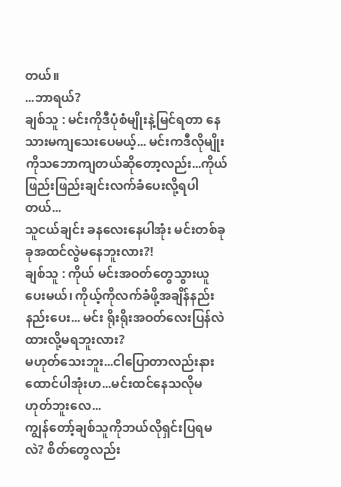တယ်။
...ဘာရယ်?
ချစ်သူ : မင်းကိုဒီပုံစံမျိုးနဲ့မြင်ရတာ နေသားမကျသေးပေမယ့်... မင်းကဒီလိုမျိုးကိုသဘောကျတယ်ဆိုတော့လည်း...ကိုယ်ဖြည်းဖြည်းချင်းလက်ခံပေးလို့ရပါတယ်...
သူငယ်ချင်း ခနလေးနေပါအုံး မင်းတစ်ခုခုအထင်လွဲမနေဘူးလား?!
ချစ်သူ : ကိုယ် မင်းအဝတ်တွေသွားယူပေးမယ်၊ ကိုယ့်ကိုလက်ခံဖို့အချိန်နည်းနည်းပေး... မင်း ရိုးရိုးအဝတ်လေးပြန်လဲထားလို့မရဘူးလား?
မဟုတ်သေးဘူး...ငါပြောတာလည်းနားထောင်ပါအုံးဟ...မင်းထင်နေသလိုမဟုတ်ဘူးလေ...
ကျွန်တော့်ချစ်သူကိုဘယ်လိုရှင်းပြရမလဲ? စိတ်တွေလည်း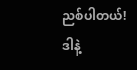ညစ်ပါတယ်!
ဒါနဲ့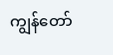ကျွန်တော်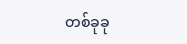တစ်ခုခု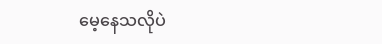မေ့နေသလိုပဲ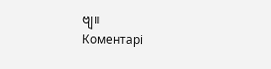ဗျ။
Коментарі